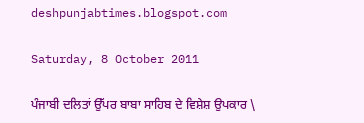deshpunjabtimes.blogspot.com

Saturday, 8 October 2011

ਪੰਜਾਬੀ ਦਲਿਤਾਂ ਉੱਪਰ ਬਾਬਾ ਸਾਹਿਬ ਦੇ ਵਿਸ਼ੇਸ਼ ਉਪਕਾਰ \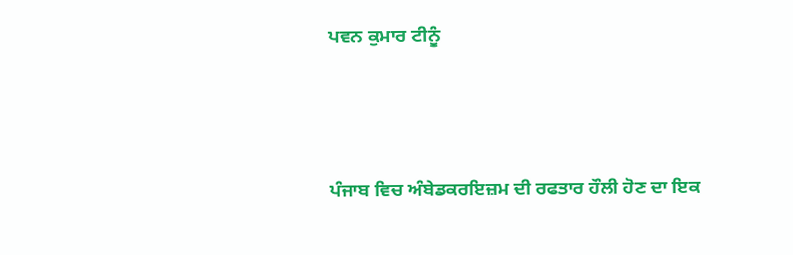ਪਵਨ ਕੁਮਾਰ ਟੀਨੂੰ





ਪੰਜਾਬ ਵਿਚ ਅੰਬੇਡਕਰਇਜ਼ਮ ਦੀ ਰਫਤਾਰ ਹੌਲੀ ਹੋਣ ਦਾ ਇਕ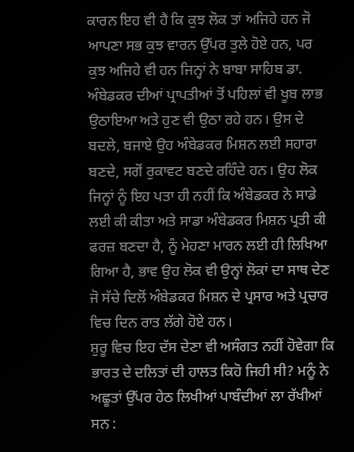ਕਾਰਨ ਇਹ ਵੀ ਹੈ ਕਿ ਕੁਝ ਲੋਕ ਤਾਂ ਅਜਿਹੇ ਹਨ ਜੋ ਆਪਣਾ ਸਭ ਕੁਝ ਵਾਰਨ ਉੱਪਰ ਤੁਲੇ ਹੋਏ ਹਨ, ਪਰ ਕੁਝ ਅਜਿਹੇ ਵੀ ਹਨ ਜਿਨ੍ਹਾਂ ਨੇ ਬਾਬਾ ਸਾਹਿਬ ਡਾ. ਅੰਬੇਡਕਰ ਦੀਆਂ ਪ੍ਰਾਪਤੀਆਂ ਤੋਂ ਪਹਿਲਾਂ ਵੀ ਖੂਬ ਲਾਭ ਉਠਾਇਆ ਅਤੇ ਹੁਣ ਵੀ ਉਠਾ ਰਹੇ ਹਨ। ਉਸ ਦੇ ਬਦਲੇ, ਬਜਾਏ ਉਹ ਅੰਬੇਡਕਰ ਮਿਸ਼ਨ ਲਈ ਸਹਾਰਾ ਬਣਦੇ, ਸਗੋਂ ਰੁਕਾਵਟ ਬਣਦੇ ਰਹਿੰਦੇ ਹਨ। ਉਹ ਲੋਕ ਜਿਨ੍ਹਾਂ ਨੂੰ ਇਹ ਪਤਾ ਹੀ ਨਹੀਂ ਕਿ ਅੰਬੇਡਕਰ ਨੇ ਸਾਡੇ ਲਈ ਕੀ ਕੀਤਾ ਅਤੇ ਸਾਡਾ ਅੰਬੇਡਕਰ ਮਿਸ਼ਨ ਪ੍ਰਤੀ ਕੀ ਫਰਜ਼ ਬਣਦਾ ਹੈ, ਨੂੰ ਮੇਹਣਾ ਮਾਰਨ ਲਈ ਹੀ ਲਿਖਿਆ ਗਿਆ ਹੈ, ਭਾਵ ਉਹ ਲੋਕ ਵੀ ਉਨ੍ਹਾਂ ਲੋਕਾਂ ਦਾ ਸਾਥ ਦੇਣ ਜੋ ਸੱਚੇ ਦਿਲੋਂ ਅੰਬੇਡਕਰ ਮਿਸ਼ਨ ਦੇ ਪ੍ਰਸਾਰ ਅਤੇ ਪ੍ਰਚਾਰ ਵਿਚ ਦਿਨ ਰਾਤ ਲੱਗੇ ਹੋਏ ਹਨ।
ਸ਼ੁਰੂ ਵਿਚ ਇਹ ਦੱਸ ਦੇਣਾ ਵੀ ਅਸੰਗਤ ਨਹੀਂ ਹੋਵੇਗਾ ਕਿ ਭਾਰਤ ਦੇ ਦਲਿਤਾਂ ਦੀ ਹਾਲਤ ਕਿਹੋ ਜਿਹੀ ਸੀ? ਮਨੂੰ ਨੇ ਅਛੂਤਾਂ ਉੱਪਰ ਹੇਠ ਲਿਖੀਆਂ ਪਾਬੰਦੀਆਂ ਲਾ ਰੱਖੀਆਂ ਸਨ :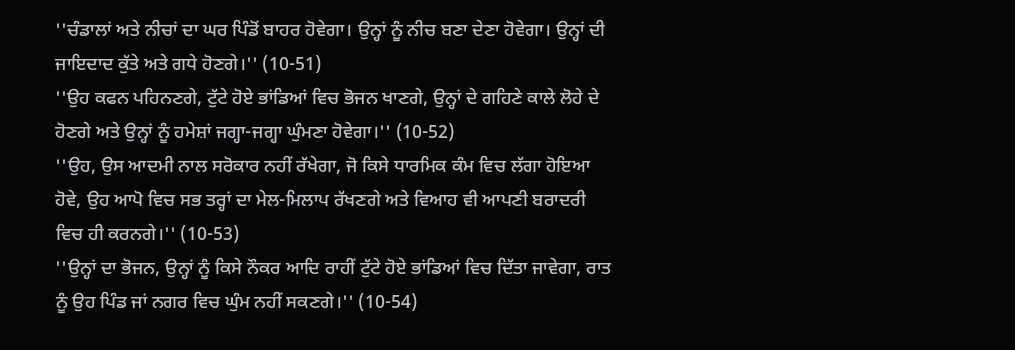''ਚੰਡਾਲਾਂ ਅਤੇ ਨੀਚਾਂ ਦਾ ਘਰ ਪਿੰਡੋਂ ਬਾਹਰ ਹੋਵੇਗਾ। ਉਨ੍ਹਾਂ ਨੂੰ ਨੀਚ ਬਣਾ ਦੇਣਾ ਹੋਵੇਗਾ। ਉਨ੍ਹਾਂ ਦੀ ਜਾਇਦਾਦ ਕੁੱਤੇ ਅਤੇ ਗਧੇ ਹੋਣਗੇ।'' (10-51)
''ਉਹ ਕਫਨ ਪਹਿਨਣਗੇ, ਟੁੱਟੇ ਹੋਏ ਭਾਂਡਿਆਂ ਵਿਚ ਭੋਜਨ ਖਾਣਗੇ, ਉਨ੍ਹਾਂ ਦੇ ਗਹਿਣੇ ਕਾਲੇ ਲੋਹੇ ਦੇ ਹੋਣਗੇ ਅਤੇ ਉਨ੍ਹਾਂ ਨੂੰ ਹਮੇਸ਼ਾਂ ਜਗ੍ਹਾ-ਜਗ੍ਹਾ ਘੁੰਮਣਾ ਹੋਵੇਗਾ।'' (10-52)
''ਉਹ, ਉਸ ਆਦਮੀ ਨਾਲ ਸਰੋਕਾਰ ਨਹੀਂ ਰੱਖੇਗਾ, ਜੋ ਕਿਸੇ ਧਾਰਮਿਕ ਕੰਮ ਵਿਚ ਲੱਗਾ ਹੋਇਆ ਹੋਵੇ, ਉਹ ਆਪੋ ਵਿਚ ਸਭ ਤਰ੍ਹਾਂ ਦਾ ਮੇਲ-ਮਿਲਾਪ ਰੱਖਣਗੇ ਅਤੇ ਵਿਆਹ ਵੀ ਆਪਣੀ ਬਰਾਦਰੀ ਵਿਚ ਹੀ ਕਰਨਗੇ।'' (10-53)
''ਉਨ੍ਹਾਂ ਦਾ ਭੋਜਨ, ਉਨ੍ਹਾਂ ਨੂੰ ਕਿਸੇ ਨੌਕਰ ਆਦਿ ਰਾਹੀਂ ਟੁੱਟੇ ਹੋਏ ਭਾਂਡਿਆਂ ਵਿਚ ਦਿੱਤਾ ਜਾਵੇਗਾ, ਰਾਤ ਨੂੰ ਉਹ ਪਿੰਡ ਜਾਂ ਨਗਰ ਵਿਚ ਘੁੰਮ ਨਹੀਂ ਸਕਣਗੇ।'' (10-54)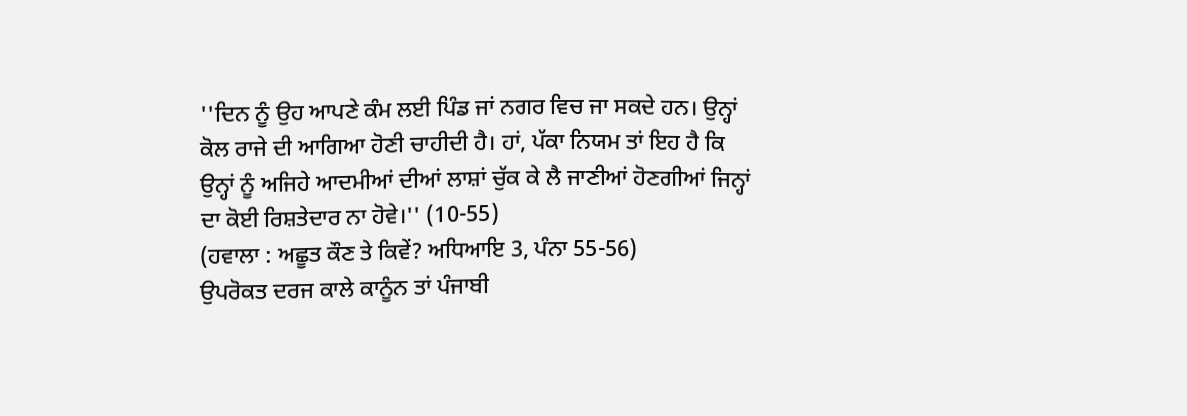''ਦਿਨ ਨੂੰ ਉਹ ਆਪਣੇ ਕੰਮ ਲਈ ਪਿੰਡ ਜਾਂ ਨਗਰ ਵਿਚ ਜਾ ਸਕਦੇ ਹਨ। ਉਨ੍ਹਾਂ ਕੋਲ ਰਾਜੇ ਦੀ ਆਗਿਆ ਹੋਣੀ ਚਾਹੀਦੀ ਹੈ। ਹਾਂ, ਪੱਕਾ ਨਿਯਮ ਤਾਂ ਇਹ ਹੈ ਕਿ ਉਨ੍ਹਾਂ ਨੂੰ ਅਜਿਹੇ ਆਦਮੀਆਂ ਦੀਆਂ ਲਾਸ਼ਾਂ ਚੁੱਕ ਕੇ ਲੈ ਜਾਣੀਆਂ ਹੋਣਗੀਆਂ ਜਿਨ੍ਹਾਂ ਦਾ ਕੋਈ ਰਿਸ਼ਤੇਦਾਰ ਨਾ ਹੋਵੇ।'' (10-55)
(ਹਵਾਲਾ : ਅਛੂਤ ਕੌਣ ਤੇ ਕਿਵੇਂ? ਅਧਿਆਇ 3, ਪੰਨਾ 55-56)
ਉਪਰੋਕਤ ਦਰਜ ਕਾਲੇ ਕਾਨੂੰਨ ਤਾਂ ਪੰਜਾਬੀ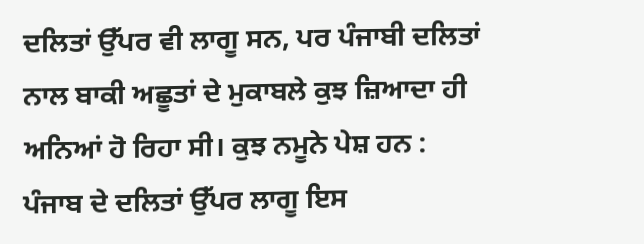ਦਲਿਤਾਂ ਉੱਪਰ ਵੀ ਲਾਗੂ ਸਨ, ਪਰ ਪੰਜਾਬੀ ਦਲਿਤਾਂ ਨਾਲ ਬਾਕੀ ਅਛੂਤਾਂ ਦੇ ਮੁਕਾਬਲੇ ਕੁਝ ਜ਼ਿਆਦਾ ਹੀ ਅਨਿਆਂ ਹੋ ਰਿਹਾ ਸੀ। ਕੁਝ ਨਮੂਨੇ ਪੇਸ਼ ਹਨ :
ਪੰਜਾਬ ਦੇ ਦਲਿਤਾਂ ਉੱਪਰ ਲਾਗੂ ਇਸ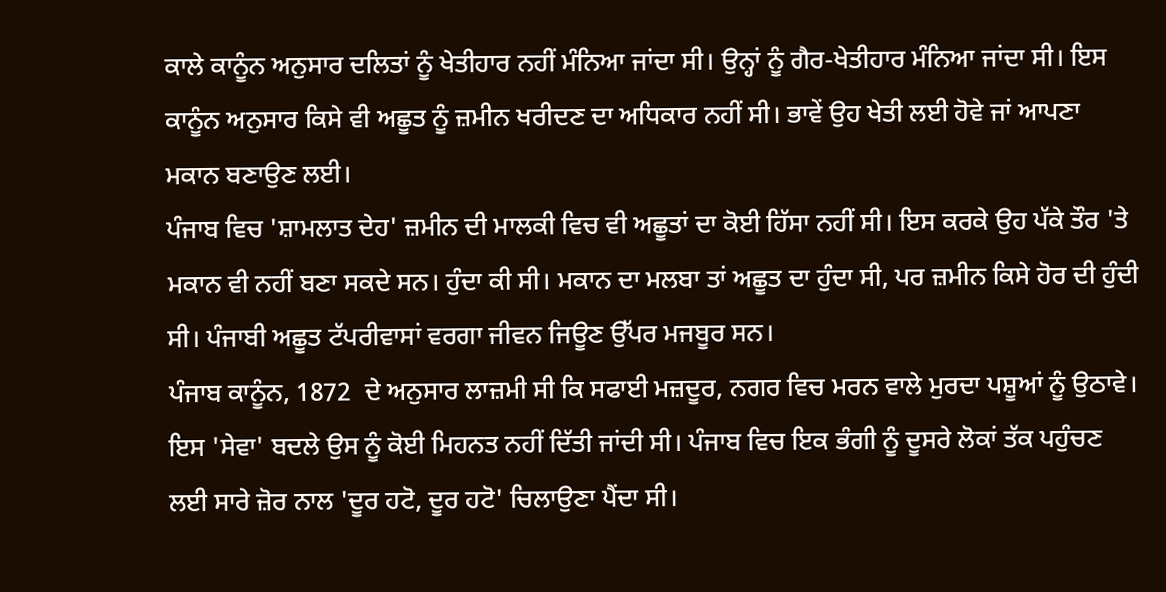ਕਾਲੇ ਕਾਨੂੰਨ ਅਨੁਸਾਰ ਦਲਿਤਾਂ ਨੂੰ ਖੇਤੀਹਾਰ ਨਹੀਂ ਮੰਨਿਆ ਜਾਂਦਾ ਸੀ। ਉਨ੍ਹਾਂ ਨੂੰ ਗੈਰ-ਖੇਤੀਹਾਰ ਮੰਨਿਆ ਜਾਂਦਾ ਸੀ। ਇਸ ਕਾਨੂੰਨ ਅਨੁਸਾਰ ਕਿਸੇ ਵੀ ਅਛੂਤ ਨੂੰ ਜ਼ਮੀਨ ਖਰੀਦਣ ਦਾ ਅਧਿਕਾਰ ਨਹੀਂ ਸੀ। ਭਾਵੇਂ ਉਹ ਖੇਤੀ ਲਈ ਹੋਵੇ ਜਾਂ ਆਪਣਾ ਮਕਾਨ ਬਣਾਉਣ ਲਈ।
ਪੰਜਾਬ ਵਿਚ 'ਸ਼ਾਮਲਾਤ ਦੇਹ' ਜ਼ਮੀਨ ਦੀ ਮਾਲਕੀ ਵਿਚ ਵੀ ਅਛੂਤਾਂ ਦਾ ਕੋਈ ਹਿੱਸਾ ਨਹੀਂ ਸੀ। ਇਸ ਕਰਕੇ ਉਹ ਪੱਕੇ ਤੌਰ 'ਤੇ ਮਕਾਨ ਵੀ ਨਹੀਂ ਬਣਾ ਸਕਦੇ ਸਨ। ਹੁੰਦਾ ਕੀ ਸੀ। ਮਕਾਨ ਦਾ ਮਲਬਾ ਤਾਂ ਅਛੂਤ ਦਾ ਹੁੰਦਾ ਸੀ, ਪਰ ਜ਼ਮੀਨ ਕਿਸੇ ਹੋਰ ਦੀ ਹੁੰਦੀ ਸੀ। ਪੰਜਾਬੀ ਅਛੂਤ ਟੱਪਰੀਵਾਸਾਂ ਵਰਗਾ ਜੀਵਨ ਜਿਊਣ ਉੱਪਰ ਮਜਬੂਰ ਸਨ।
ਪੰਜਾਬ ਕਾਨੂੰਨ, 1872  ਦੇ ਅਨੁਸਾਰ ਲਾਜ਼ਮੀ ਸੀ ਕਿ ਸਫਾਈ ਮਜ਼ਦੂਰ, ਨਗਰ ਵਿਚ ਮਰਨ ਵਾਲੇ ਮੁਰਦਾ ਪਸ਼ੂਆਂ ਨੂੰ ਉਠਾਵੇ। ਇਸ 'ਸੇਵਾ' ਬਦਲੇ ਉਸ ਨੂੰ ਕੋਈ ਮਿਹਨਤ ਨਹੀਂ ਦਿੱਤੀ ਜਾਂਦੀ ਸੀ। ਪੰਜਾਬ ਵਿਚ ਇਕ ਭੰਗੀ ਨੂੰ ਦੂਸਰੇ ਲੋਕਾਂ ਤੱਕ ਪਹੁੰਚਣ ਲਈ ਸਾਰੇ ਜ਼ੋਰ ਨਾਲ 'ਦੂਰ ਹਟੋ, ਦੂਰ ਹਟੋ' ਚਿਲਾਉਣਾ ਪੈਂਦਾ ਸੀ।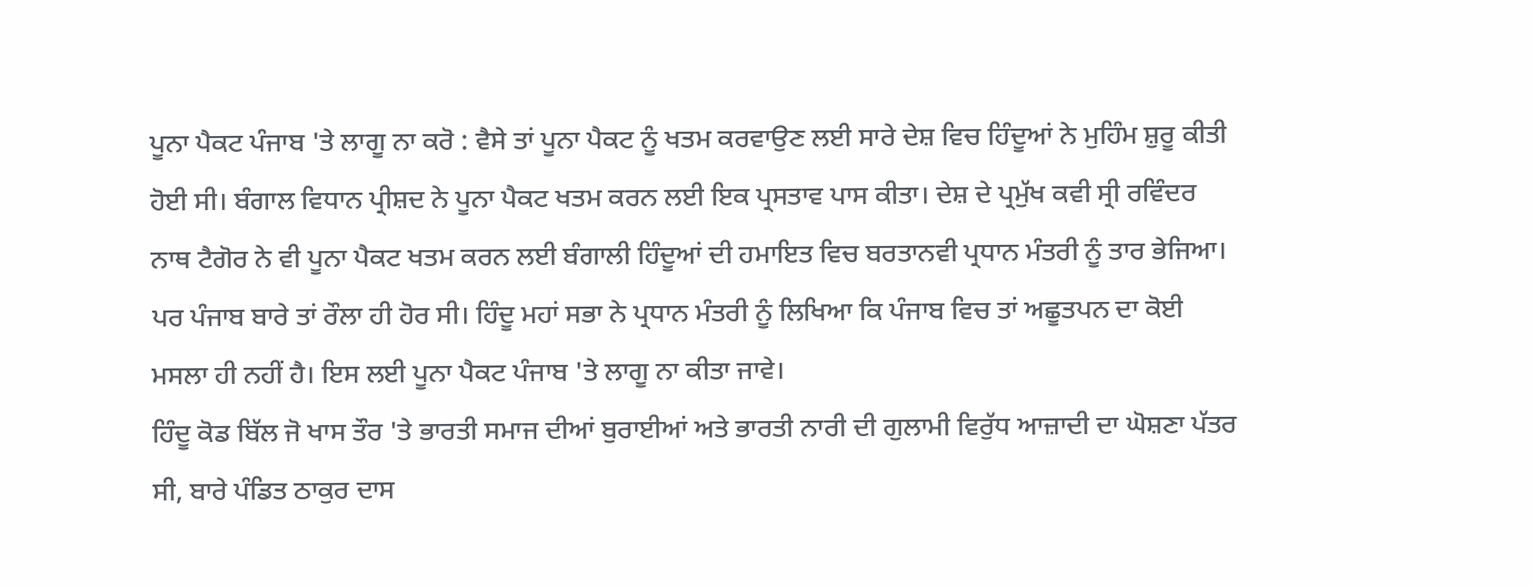ਪੂਨਾ ਪੈਕਟ ਪੰਜਾਬ 'ਤੇ ਲਾਗੂ ਨਾ ਕਰੋ : ਵੈਸੇ ਤਾਂ ਪੂਨਾ ਪੈਕਟ ਨੂੰ ਖਤਮ ਕਰਵਾਉਣ ਲਈ ਸਾਰੇ ਦੇਸ਼ ਵਿਚ ਹਿੰਦੂਆਂ ਨੇ ਮੁਹਿੰਮ ਸ਼ੁਰੂ ਕੀਤੀ ਹੋਈ ਸੀ। ਬੰਗਾਲ ਵਿਧਾਨ ਪ੍ਰੀਸ਼ਦ ਨੇ ਪੂਨਾ ਪੈਕਟ ਖਤਮ ਕਰਨ ਲਈ ਇਕ ਪ੍ਰਸਤਾਵ ਪਾਸ ਕੀਤਾ। ਦੇਸ਼ ਦੇ ਪ੍ਰਮੁੱਖ ਕਵੀ ਸ੍ਰੀ ਰਵਿੰਦਰ ਨਾਥ ਟੈਗੋਰ ਨੇ ਵੀ ਪੂਨਾ ਪੈਕਟ ਖਤਮ ਕਰਨ ਲਈ ਬੰਗਾਲੀ ਹਿੰਦੂਆਂ ਦੀ ਹਮਾਇਤ ਵਿਚ ਬਰਤਾਨਵੀ ਪ੍ਰਧਾਨ ਮੰਤਰੀ ਨੂੰ ਤਾਰ ਭੇਜਿਆ। ਪਰ ਪੰਜਾਬ ਬਾਰੇ ਤਾਂ ਰੌਲਾ ਹੀ ਹੋਰ ਸੀ। ਹਿੰਦੂ ਮਹਾਂ ਸਭਾ ਨੇ ਪ੍ਰਧਾਨ ਮੰਤਰੀ ਨੂੰ ਲਿਖਿਆ ਕਿ ਪੰਜਾਬ ਵਿਚ ਤਾਂ ਅਛੂਤਪਨ ਦਾ ਕੋਈ ਮਸਲਾ ਹੀ ਨਹੀਂ ਹੈ। ਇਸ ਲਈ ਪੂਨਾ ਪੈਕਟ ਪੰਜਾਬ 'ਤੇ ਲਾਗੂ ਨਾ ਕੀਤਾ ਜਾਵੇ।
ਹਿੰਦੂ ਕੋਡ ਬਿੱਲ ਜੋ ਖਾਸ ਤੌਰ 'ਤੇ ਭਾਰਤੀ ਸਮਾਜ ਦੀਆਂ ਬੁਰਾਈਆਂ ਅਤੇ ਭਾਰਤੀ ਨਾਰੀ ਦੀ ਗੁਲਾਮੀ ਵਿਰੁੱਧ ਆਜ਼ਾਦੀ ਦਾ ਘੋਸ਼ਣਾ ਪੱਤਰ ਸੀ, ਬਾਰੇ ਪੰਡਿਤ ਠਾਕੁਰ ਦਾਸ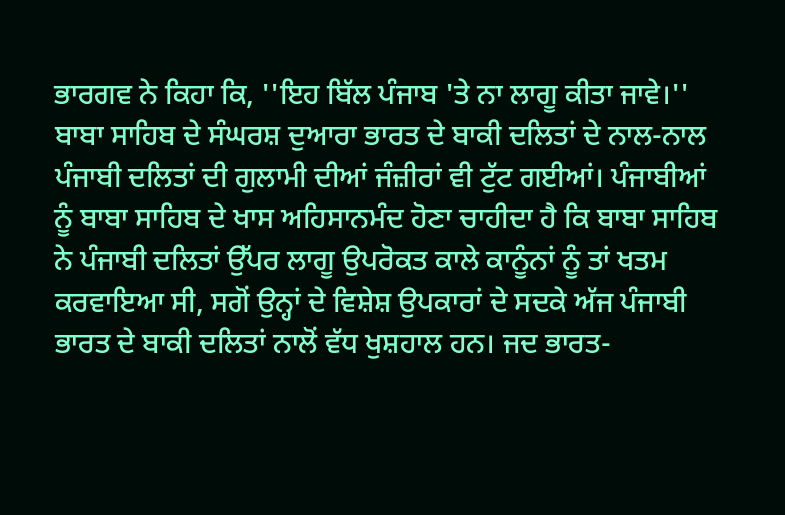ਭਾਰਗਵ ਨੇ ਕਿਹਾ ਕਿ, ''ਇਹ ਬਿੱਲ ਪੰਜਾਬ 'ਤੇ ਨਾ ਲਾਗੂ ਕੀਤਾ ਜਾਵੇ।''
ਬਾਬਾ ਸਾਹਿਬ ਦੇ ਸੰਘਰਸ਼ ਦੁਆਰਾ ਭਾਰਤ ਦੇ ਬਾਕੀ ਦਲਿਤਾਂ ਦੇ ਨਾਲ-ਨਾਲ ਪੰਜਾਬੀ ਦਲਿਤਾਂ ਦੀ ਗੁਲਾਮੀ ਦੀਆਂ ਜੰਜ਼ੀਰਾਂ ਵੀ ਟੁੱਟ ਗਈਆਂ। ਪੰਜਾਬੀਆਂ ਨੂੰ ਬਾਬਾ ਸਾਹਿਬ ਦੇ ਖਾਸ ਅਹਿਸਾਨਮੰਦ ਹੋਣਾ ਚਾਹੀਦਾ ਹੈ ਕਿ ਬਾਬਾ ਸਾਹਿਬ ਨੇ ਪੰਜਾਬੀ ਦਲਿਤਾਂ ਉੱਪਰ ਲਾਗੂ ਉਪਰੋਕਤ ਕਾਲੇ ਕਾਨੂੰਨਾਂ ਨੂੰ ਤਾਂ ਖਤਮ ਕਰਵਾਇਆ ਸੀ, ਸਗੋਂ ਉਨ੍ਹਾਂ ਦੇ ਵਿਸ਼ੇਸ਼ ਉਪਕਾਰਾਂ ਦੇ ਸਦਕੇ ਅੱਜ ਪੰਜਾਬੀ ਭਾਰਤ ਦੇ ਬਾਕੀ ਦਲਿਤਾਂ ਨਾਲੋਂ ਵੱਧ ਖੁਸ਼ਹਾਲ ਹਨ। ਜਦ ਭਾਰਤ-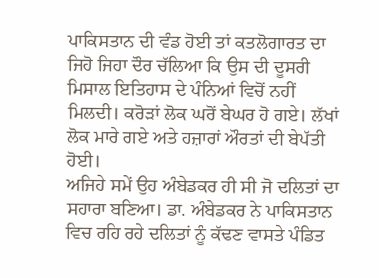ਪਾਕਿਸਤਾਨ ਦੀ ਵੰਡ ਹੋਈ ਤਾਂ ਕਤਲੋਗਾਰਤ ਦਾ ਜਿਹੋ ਜਿਹਾ ਦੌਰ ਚੱਲਿਆ ਕਿ ਉਸ ਦੀ ਦੂਸਰੀ ਮਿਸਾਲ ਇਤਿਹਾਸ ਦੇ ਪੰਨਿਆਂ ਵਿਚੋਂ ਨਹੀਂ ਮਿਲਦੀ। ਕਰੋੜਾਂ ਲੋਕ ਘਰੋਂ ਬੇਘਰ ਹੋ ਗਏ। ਲੱਖਾਂ ਲੋਕ ਮਾਰੇ ਗਏ ਅਤੇ ਹਜ਼ਾਰਾਂ ਔਰਤਾਂ ਦੀ ਬੇਪੱਤੀ ਹੋਈ।
ਅਜਿਹੇ ਸਮੇਂ ਉਹ ਅੰਬੇਡਕਰ ਹੀ ਸੀ ਜੋ ਦਲਿਤਾਂ ਦਾ ਸਹਾਰਾ ਬਣਿਆ। ਡਾ. ਅੰਬੇਡਕਰ ਨੇ ਪਾਕਿਸਤਾਨ ਵਿਚ ਰਹਿ ਰਹੇ ਦਲਿਤਾਂ ਨੂੰ ਕੱਢਣ ਵਾਸਤੇ ਪੰਡਿਤ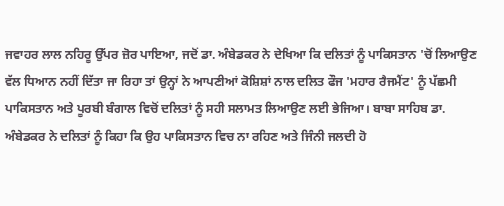ਜਵਾਹਰ ਲਾਲ ਨਹਿਰੂ ਉੱਪਰ ਜ਼ੋਰ ਪਾਇਆ, ਜਦੋਂ ਡਾ. ਅੰਬੇਡਕਰ ਨੇ ਦੇਖਿਆ ਕਿ ਦਲਿਤਾਂ ਨੂੰ ਪਾਕਿਸਤਾਨ 'ਚੋਂ ਲਿਆਉਣ ਵੱਲ ਧਿਆਨ ਨਹੀਂ ਦਿੱਤਾ ਜਾ ਰਿਹਾ ਤਾਂ ਉਨ੍ਹਾਂ ਨੇ ਆਪਣੀਆਂ ਕੋਸ਼ਿਸ਼ਾਂ ਨਾਲ ਦਲਿਤ ਫੌਜ 'ਮਹਾਰ ਰੈਜਮੈਂਟ' ਨੂੰ ਪੱਛਮੀ ਪਾਕਿਸਤਾਨ ਅਤੇ ਪੂਰਬੀ ਬੰਗਾਲ ਵਿਚੋਂ ਦਲਿਤਾਂ ਨੂੰ ਸਹੀ ਸਲਾਮਤ ਲਿਆਉਣ ਲਈ ਭੇਜਿਆ। ਬਾਬਾ ਸਾਹਿਬ ਡਾ. ਅੰਬੇਡਕਰ ਨੇ ਦਲਿਤਾਂ ਨੂੰ ਕਿਹਾ ਕਿ ਉਹ ਪਾਕਿਸਤਾਨ ਵਿਚ ਨਾ ਰਹਿਣ ਅਤੇ ਜਿੰਨੀ ਜਲਦੀ ਹੋ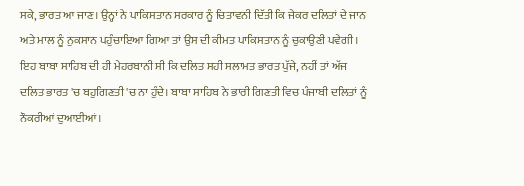ਸਕੇ, ਭਾਰਤ ਆ ਜਾਣ। ਉਨ੍ਹਾਂ ਨੇ ਪਾਕਿਸਤਾਨ ਸਰਕਾਰ ਨੂੰ ਚਿਤਾਵਨੀ ਦਿੱਤੀ ਕਿ ਜੇਕਰ ਦਲਿਤਾਂ ਦੇ ਜਾਨ ਅਤੇ ਮਾਲ ਨੂੰ ਨੁਕਸਾਨ ਪਹੁੰਚਾਇਆ ਗਿਆ ਤਾਂ ਉਸ ਦੀ ਕੀਮਤ ਪਾਕਿਸਤਾਨ ਨੂੰ ਚੁਕਾਉਣੀ ਪਵੇਗੀ।
ਇਹ ਬਾਬਾ ਸਾਹਿਬ ਦੀ ਹੀ ਮੇਹਰਬਾਨੀ ਸੀ ਕਿ ਦਲਿਤ ਸਹੀ ਸਲਾਮਤ ਭਾਰਤ ਪੁੱਜੇ, ਨਹੀਂ ਤਾਂ ਅੱਜ ਦਲਿਤ ਭਾਰਤ 'ਚ ਬਹੁਗਿਣਤੀ 'ਚ ਨਾ ਹੁੰਦੇ। ਬਾਬਾ ਸਾਹਿਬ ਨੇ ਭਾਰੀ ਗਿਣਤੀ ਵਿਚ ਪੰਜਾਬੀ ਦਲਿਤਾਂ ਨੂੰ ਨੌਕਰੀਆਂ ਦੁਆਈਆਂ।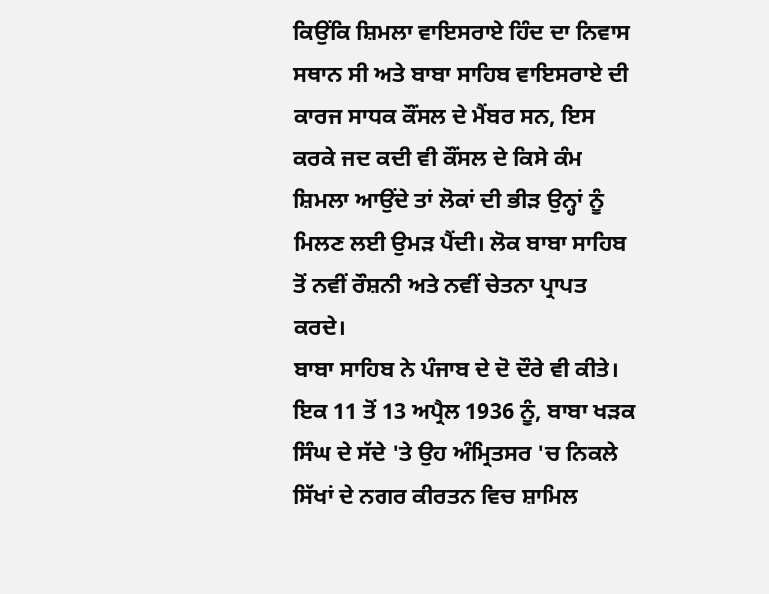ਕਿਉਂਕਿ ਸ਼ਿਮਲਾ ਵਾਇਸਰਾਏ ਹਿੰਦ ਦਾ ਨਿਵਾਸ ਸਥਾਨ ਸੀ ਅਤੇ ਬਾਬਾ ਸਾਹਿਬ ਵਾਇਸਰਾਏ ਦੀ ਕਾਰਜ ਸਾਧਕ ਕੌਂਸਲ ਦੇ ਮੈਂਬਰ ਸਨ, ਇਸ ਕਰਕੇ ਜਦ ਕਦੀ ਵੀ ਕੌਂਸਲ ਦੇ ਕਿਸੇ ਕੰਮ ਸ਼ਿਮਲਾ ਆਉਂਦੇ ਤਾਂ ਲੋਕਾਂ ਦੀ ਭੀੜ ਉਨ੍ਹਾਂ ਨੂੰ ਮਿਲਣ ਲਈ ਉਮੜ ਪੈਂਦੀ। ਲੋਕ ਬਾਬਾ ਸਾਹਿਬ ਤੋਂ ਨਵੀਂ ਰੌਸ਼ਨੀ ਅਤੇ ਨਵੀਂ ਚੇਤਨਾ ਪ੍ਰਾਪਤ ਕਰਦੇ।
ਬਾਬਾ ਸਾਹਿਬ ਨੇ ਪੰਜਾਬ ਦੇ ਦੋ ਦੌਰੇ ਵੀ ਕੀਤੇ। ਇਕ 11 ਤੋਂ 13 ਅਪ੍ਰੈਲ 1936 ਨੂੰ, ਬਾਬਾ ਖੜਕ ਸਿੰਘ ਦੇ ਸੱਦੇ 'ਤੇ ਉਹ ਅੰਮ੍ਰਿਤਸਰ 'ਚ ਨਿਕਲੇ ਸਿੱਖਾਂ ਦੇ ਨਗਰ ਕੀਰਤਨ ਵਿਚ ਸ਼ਾਮਿਲ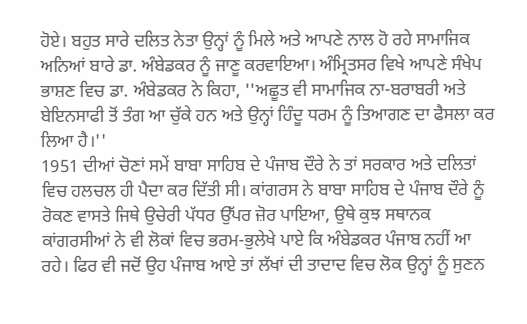ਹੋਏ। ਬਹੁਤ ਸਾਰੇ ਦਲਿਤ ਨੇਤਾ ਉਨ੍ਹਾਂ ਨੂੰ ਮਿਲੇ ਅਤੇ ਆਪਣੇ ਨਾਲ ਹੋ ਰਹੇ ਸਾਮਾਜਿਕ ਅਨਿਆਂ ਬਾਰੇ ਡਾ. ਅੰਬੇਡਕਰ ਨੂੰ ਜਾਣੂ ਕਰਵਾਇਆ। ਅੰਮ੍ਰਿਤਸਰ ਵਿਖੇ ਆਪਣੇ ਸੰਖੇਪ ਭਾਸ਼ਣ ਵਿਚ ਡਾ. ਅੰਬੇਡਕਰ ਨੇ ਕਿਹਾ, ''ਅਛੂਤ ਵੀ ਸਾਮਾਜਿਕ ਨਾ-ਬਰਾਬਰੀ ਅਤੇ ਬੇਇਨਸਾਫੀ ਤੋਂ ਤੰਗ ਆ ਚੁੱਕੇ ਹਨ ਅਤੇ ਉਨ੍ਹਾਂ ਹਿੰਦੂ ਧਰਮ ਨੂੰ ਤਿਆਗਣ ਦਾ ਫੈਸਲਾ ਕਰ ਲਿਆ ਹੈ।''
1951 ਦੀਆਂ ਚੋਣਾਂ ਸਮੇਂ ਬਾਬਾ ਸਾਹਿਬ ਦੇ ਪੰਜਾਬ ਦੌਰੇ ਨੇ ਤਾਂ ਸਰਕਾਰ ਅਤੇ ਦਲਿਤਾਂ ਵਿਚ ਹਲਚਲ ਹੀ ਪੈਦਾ ਕਰ ਦਿੱਤੀ ਸੀ। ਕਾਂਗਰਸ ਨੇ ਬਾਬਾ ਸਾਹਿਬ ਦੇ ਪੰਜਾਬ ਦੌਰੇ ਨੂੰ ਰੋਕਣ ਵਾਸਤੇ ਜਿਥੇ ਉਚੇਰੀ ਪੱਧਰ ਉੱਪਰ ਜ਼ੋਰ ਪਾਇਆ, ਉਥੇ ਕੁਝ ਸਥਾਨਕ ਕਾਂਗਰਸੀਆਂ ਨੇ ਵੀ ਲੋਕਾਂ ਵਿਚ ਭਰਮ-ਭੁਲੇਖੇ ਪਾਏ ਕਿ ਅੰਬੇਡਕਰ ਪੰਜਾਬ ਨਹੀਂ ਆ ਰਹੇ। ਫਿਰ ਵੀ ਜਦੋਂ ਉਹ ਪੰਜਾਬ ਆਏ ਤਾਂ ਲੱਖਾਂ ਦੀ ਤਾਦਾਦ ਵਿਚ ਲੋਕ ਉਨ੍ਹਾਂ ਨੂੰ ਸੁਣਨ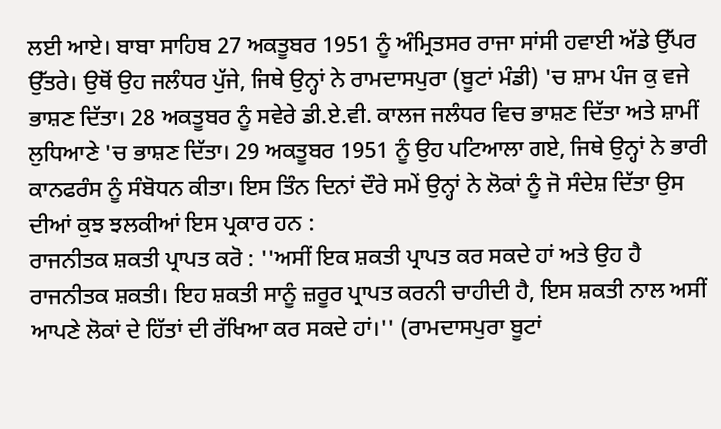ਲਈ ਆਏ। ਬਾਬਾ ਸਾਹਿਬ 27 ਅਕਤੂਬਰ 1951 ਨੂੰ ਅੰਮ੍ਰਿਤਸਰ ਰਾਜਾ ਸਾਂਸੀ ਹਵਾਈ ਅੱਡੇ ਉੱਪਰ ਉੱਤਰੇ। ਉਥੋਂ ਉਹ ਜਲੰਧਰ ਪੁੱਜੇ, ਜਿਥੇ ਉਨ੍ਹਾਂ ਨੇ ਰਾਮਦਾਸਪੁਰਾ (ਬੂਟਾਂ ਮੰਡੀ) 'ਚ ਸ਼ਾਮ ਪੰਜ ਕੁ ਵਜੇ ਭਾਸ਼ਣ ਦਿੱਤਾ। 28 ਅਕਤੂਬਰ ਨੂੰ ਸਵੇਰੇ ਡੀ.ਏ.ਵੀ. ਕਾਲਜ ਜਲੰਧਰ ਵਿਚ ਭਾਸ਼ਣ ਦਿੱਤਾ ਅਤੇ ਸ਼ਾਮੀਂ ਲੁਧਿਆਣੇ 'ਚ ਭਾਸ਼ਣ ਦਿੱਤਾ। 29 ਅਕਤੂਬਰ 1951 ਨੂੰ ਉਹ ਪਟਿਆਲਾ ਗਏ, ਜਿਥੇ ਉਨ੍ਹਾਂ ਨੇ ਭਾਰੀ ਕਾਨਫਰੰਸ ਨੂੰ ਸੰਬੋਧਨ ਕੀਤਾ। ਇਸ ਤਿੰਨ ਦਿਨਾਂ ਦੌਰੇ ਸਮੇਂ ਉਨ੍ਹਾਂ ਨੇ ਲੋਕਾਂ ਨੂੰ ਜੋ ਸੰਦੇਸ਼ ਦਿੱਤਾ ਉਸ ਦੀਆਂ ਕੁਝ ਝਲਕੀਆਂ ਇਸ ਪ੍ਰਕਾਰ ਹਨ :
ਰਾਜਨੀਤਕ ਸ਼ਕਤੀ ਪ੍ਰਾਪਤ ਕਰੋ : ''ਅਸੀਂ ਇਕ ਸ਼ਕਤੀ ਪ੍ਰਾਪਤ ਕਰ ਸਕਦੇ ਹਾਂ ਅਤੇ ਉਹ ਹੈ ਰਾਜਨੀਤਕ ਸ਼ਕਤੀ। ਇਹ ਸ਼ਕਤੀ ਸਾਨੂੰ ਜ਼ਰੂਰ ਪ੍ਰਾਪਤ ਕਰਨੀ ਚਾਹੀਦੀ ਹੈ, ਇਸ ਸ਼ਕਤੀ ਨਾਲ ਅਸੀਂ ਆਪਣੇ ਲੋਕਾਂ ਦੇ ਹਿੱਤਾਂ ਦੀ ਰੱਖਿਆ ਕਰ ਸਕਦੇ ਹਾਂ।'' (ਰਾਮਦਾਸਪੁਰਾ ਬੂਟਾਂ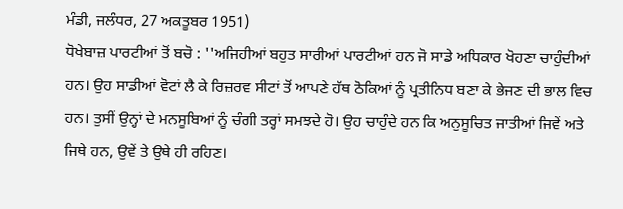ਮੰਡੀ, ਜਲੰਧਰ, 27 ਅਕਤੂਬਰ 1951)
ਧੋਖੇਬਾਜ਼ ਪਾਰਟੀਆਂ ਤੋਂ ਬਚੋ : ''ਅਜਿਹੀਆਂ ਬਹੁਤ ਸਾਰੀਆਂ ਪਾਰਟੀਆਂ ਹਨ ਜੋ ਸਾਡੇ ਅਧਿਕਾਰ ਖੋਹਣਾ ਚਾਹੁੰਦੀਆਂ ਹਨ। ਉਹ ਸਾਡੀਆਂ ਵੋਟਾਂ ਲੈ ਕੇ ਰਿਜ਼ਰਵ ਸੀਟਾਂ ਤੋਂ ਆਪਣੇ ਹੱਥ ਠੋਕਿਆਂ ਨੂੰ ਪ੍ਰਤੀਨਿਧ ਬਣਾ ਕੇ ਭੇਜਣ ਦੀ ਭਾਲ ਵਿਚ ਹਨ। ਤੁਸੀਂ ਉਨ੍ਹਾਂ ਦੇ ਮਨਸੂਬਿਆਂ ਨੂੰ ਚੰਗੀ ਤਰ੍ਹਾਂ ਸਮਝਦੇ ਹੋ। ਉਹ ਚਾਹੁੰਦੇ ਹਨ ਕਿ ਅਨੁਸੂਚਿਤ ਜਾਤੀਆਂ ਜਿਵੇਂ ਅਤੇ ਜਿਥੇ ਹਨ, ਉਵੇਂ ਤੇ ਉਥੇ ਹੀ ਰਹਿਣ।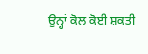ਉਨ੍ਹਾਂ ਕੋਲ ਕੋਈ ਸ਼ਕਤੀ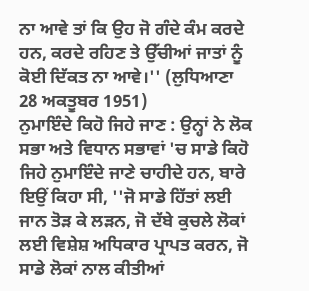ਨਾ ਆਵੇ ਤਾਂ ਕਿ ਉਹ ਜੋ ਗੰਦੇ ਕੰਮ ਕਰਦੇ ਹਨ, ਕਰਦੇ ਰਹਿਣ ਤੇ ਉੱਚੀਆਂ ਜਾਤਾਂ ਨੂੰ ਕੋਈ ਦਿੱਕਤ ਨਾ ਆਵੇ।'' (ਲੁਧਿਆਣਾ 28 ਅਕਤੂਬਰ 1951)
ਨੁਮਾਇੰਦੇ ਕਿਹੋ ਜਿਹੇ ਜਾਣ : ਉਨ੍ਹਾਂ ਨੇ ਲੋਕ ਸਭਾ ਅਤੇ ਵਿਧਾਨ ਸਭਾਵਾਂ 'ਚ ਸਾਡੇ ਕਿਹੋ ਜਿਹੇ ਨੁਮਾਇੰਦੇ ਜਾਣੇ ਚਾਹੀਦੇ ਹਨ, ਬਾਰੇ ਇਉਂ ਕਿਹਾ ਸੀ, ''ਜੋ ਸਾਡੇ ਹਿੱਤਾਂ ਲਈ ਜਾਨ ਤੋੜ ਕੇ ਲੜਨ, ਜੋ ਦੱਬੇ ਕੁਚਲੇ ਲੋਕਾਂ ਲਈ ਵਿਸ਼ੇਸ਼ ਅਧਿਕਾਰ ਪ੍ਰਾਪਤ ਕਰਨ, ਜੋ ਸਾਡੇ ਲੋਕਾਂ ਨਾਲ ਕੀਤੀਆਂ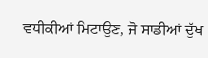ਵਧੀਕੀਆਂ ਮਿਟਾਉਣ, ਜੋ ਸਾਡੀਆਂ ਦੁੱਖ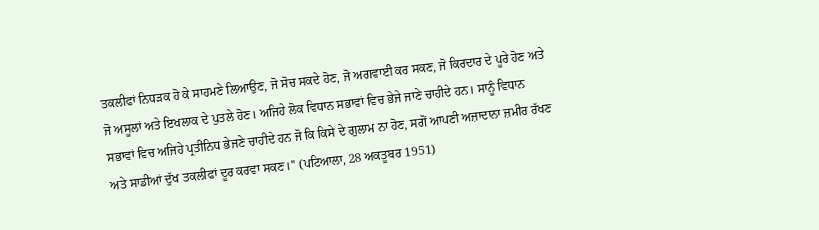ਤਕਲੀਫਾਂ ਨਿਧੜਕ ਹੋ ਕੇ ਸਾਹਮਣੇ ਲਿਆਉਣ, ਜੋ ਸੋਚ ਸਕਦੇ ਹੋਣ, ਜੋ ਅਗਵਾਈ ਕਰ ਸਕਣ, ਜੋ ਕਿਰਦਾਰ ਦੇ ਪੂਰੇ ਹੋਣ ਅਤੇ ਜੋ ਅਸੂਲਾਂ ਅਤੇ ਇਖਲਾਕ ਦੇ ਪੁਤਲੇ ਹੋਣ। ਅਜਿਹੇ ਲੋਕ ਵਿਧਾਨ ਸਭਾਵਾਂ ਵਿਚ ਭੇਜੇ ਜਾਣੇ ਚਾਹੀਦੇ ਹਨ। ਸਾਨੂੰ ਵਿਧਾਨ ਸਭਾਵਾਂ ਵਿਚ ਅਜਿਹੇ ਪ੍ਰਤੀਨਿਧ ਭੇਜਣੇ ਚਾਹੀਦੇ ਹਨ ਜੋ ਕਿ ਕਿਸੇ ਦੇ ਗੁਲਾਮ ਨਾ ਹੋਣ, ਸਗੋਂ ਆਪਣੀ ਅਜ਼ਾਦਾਨਾ ਜ਼ਮੀਰ ਰੱਖਣ ਅਤੇ ਸਾਡੀਆਂ ਦੁੱਖ ਤਕਲੀਫਾਂ ਦੂਰ ਕਰਵਾ ਸਕਣ।'' (ਪਟਿਆਲਾ, 28 ਅਕਤੂਬਰ 1951)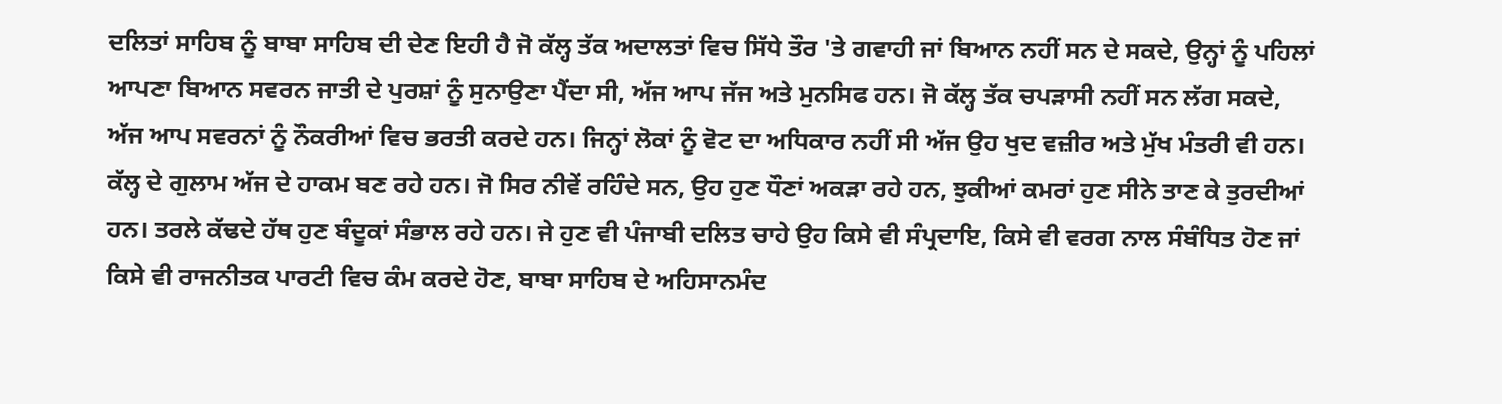ਦਲਿਤਾਂ ਸਾਹਿਬ ਨੂੰ ਬਾਬਾ ਸਾਹਿਬ ਦੀ ਦੇਣ ਇਹੀ ਹੈ ਜੋ ਕੱਲ੍ਹ ਤੱਕ ਅਦਾਲਤਾਂ ਵਿਚ ਸਿੱਧੇ ਤੌਰ 'ਤੇ ਗਵਾਹੀ ਜਾਂ ਬਿਆਨ ਨਹੀਂ ਸਨ ਦੇ ਸਕਦੇ, ਉਨ੍ਹਾਂ ਨੂੰ ਪਹਿਲਾਂ ਆਪਣਾ ਬਿਆਨ ਸਵਰਨ ਜਾਤੀ ਦੇ ਪੁਰਸ਼ਾਂ ਨੂੰ ਸੁਨਾਉਣਾ ਪੈਂਦਾ ਸੀ, ਅੱਜ ਆਪ ਜੱਜ ਅਤੇ ਮੁਨਸਿਫ ਹਨ। ਜੋ ਕੱਲ੍ਹ ਤੱਕ ਚਪੜਾਸੀ ਨਹੀਂ ਸਨ ਲੱਗ ਸਕਦੇ, ਅੱਜ ਆਪ ਸਵਰਨਾਂ ਨੂੰ ਨੌਕਰੀਆਂ ਵਿਚ ਭਰਤੀ ਕਰਦੇ ਹਨ। ਜਿਨ੍ਹਾਂ ਲੋਕਾਂ ਨੂੰ ਵੋਟ ਦਾ ਅਧਿਕਾਰ ਨਹੀਂ ਸੀ ਅੱਜ ਉਹ ਖੁਦ ਵਜ਼ੀਰ ਅਤੇ ਮੁੱਖ ਮੰਤਰੀ ਵੀ ਹਨ। ਕੱਲ੍ਹ ਦੇ ਗੁਲਾਮ ਅੱਜ ਦੇ ਹਾਕਮ ਬਣ ਰਹੇ ਹਨ। ਜੋ ਸਿਰ ਨੀਵੇਂ ਰਹਿੰਦੇ ਸਨ, ਉਹ ਹੁਣ ਧੌਣਾਂ ਅਕੜਾ ਰਹੇ ਹਨ, ਝੁਕੀਆਂ ਕਮਰਾਂ ਹੁਣ ਸੀਨੇ ਤਾਣ ਕੇ ਤੁਰਦੀਆਂ ਹਨ। ਤਰਲੇ ਕੱਢਦੇ ਹੱਥ ਹੁਣ ਬੰਦੂਕਾਂ ਸੰਭਾਲ ਰਹੇ ਹਨ। ਜੇ ਹੁਣ ਵੀ ਪੰਜਾਬੀ ਦਲਿਤ ਚਾਹੇ ਉਹ ਕਿਸੇ ਵੀ ਸੰਪ੍ਰਦਾਇ, ਕਿਸੇ ਵੀ ਵਰਗ ਨਾਲ ਸੰਬੰਧਿਤ ਹੋਣ ਜਾਂ ਕਿਸੇ ਵੀ ਰਾਜਨੀਤਕ ਪਾਰਟੀ ਵਿਚ ਕੰਮ ਕਰਦੇ ਹੋਣ, ਬਾਬਾ ਸਾਹਿਬ ਦੇ ਅਹਿਸਾਨਮੰਦ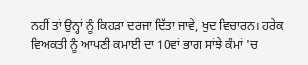ਨਹੀਂ ਤਾਂ ਉਨ੍ਹਾਂ ਨੂੰ ਕਿਹੜਾ ਦਰਜਾ ਦਿੱਤਾ ਜਾਵੇ, ਖੁਦ ਵਿਚਾਰਨ। ਹਰੇਕ ਵਿਅਕਤੀ ਨੂੰ ਆਪਣੀ ਕਮਾਈ ਦਾ 10ਵਾਂ ਭਾਗ ਸਾਂਝੇ ਕੰਮਾਂ 'ਚ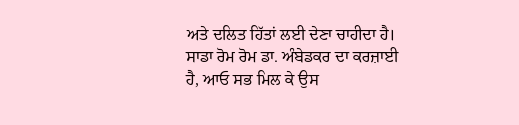ਅਤੇ ਦਲਿਤ ਹਿੱਤਾਂ ਲਈ ਦੇਣਾ ਚਾਹੀਦਾ ਹੈ। ਸਾਡਾ ਰੋਮ ਰੋਮ ਡਾ. ਅੰਬੇਡਕਰ ਦਾ ਕਰਜ਼ਾਈ ਹੈ, ਆਓ ਸਭ ਮਿਲ ਕੇ ਉਸ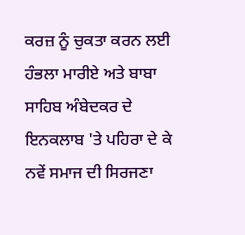ਕਰਜ਼ ਨੂੰ ਚੁਕਤਾ ਕਰਨ ਲਈ ਹੰਭਲਾ ਮਾਰੀਏ ਅਤੇ ਬਾਬਾ ਸਾਹਿਬ ਅੰਬੇਦਕਰ ਦੇ ਇਨਕਲਾਬ 'ਤੇ ਪਹਿਰਾ ਦੇ ਕੇ ਨਵੇਂ ਸਮਾਜ ਦੀ ਸਿਰਜਣਾ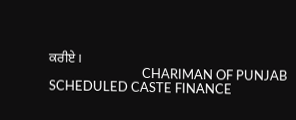ਕਰੀਏ।
                               CHARIMAN OF PUNJAB SCHEDULED CASTE FINANCE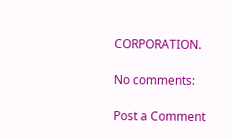CORPORATION.

No comments:

Post a Comment